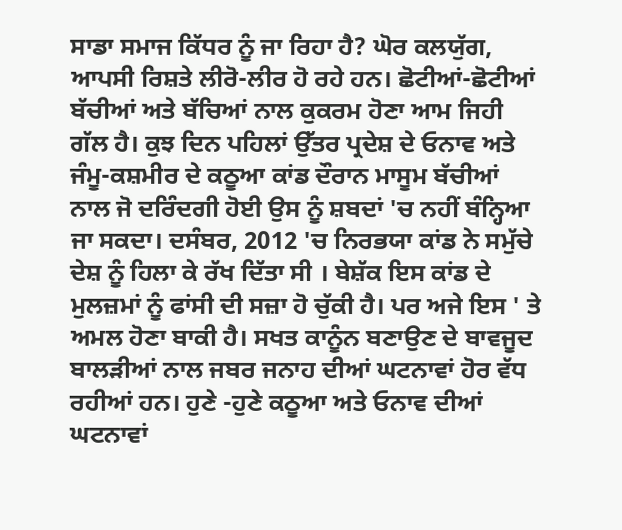ਸਾਡਾ ਸਮਾਜ ਕਿੱਧਰ ਨੂੰ ਜਾ ਰਿਹਾ ਹੈ? ਘੋਰ ਕਲਯੁੱਗ, ਆਪਸੀ ਰਿਸ਼ਤੇ ਲੀਰੋ-ਲੀਰ ਹੋ ਰਹੇ ਹਨ। ਛੋਟੀਆਂ-ਛੋਟੀਆਂ ਬੱਚੀਆਂ ਅਤੇ ਬੱਚਿਆਂ ਨਾਲ ਕੁਕਰਮ ਹੋਣਾ ਆਮ ਜਿਹੀ ਗੱਲ ਹੈ। ਕੁਝ ਦਿਨ ਪਹਿਲਾਂ ਉੱਤਰ ਪ੍ਰਦੇਸ਼ ਦੇ ਓਨਾਵ ਅਤੇ ਜੰਮੂ-ਕਸ਼ਮੀਰ ਦੇ ਕਠੂਆ ਕਾਂਡ ਦੌਰਾਨ ਮਾਸੂਮ ਬੱਚੀਆਂ ਨਾਲ ਜੋ ਦਰਿੰਦਗੀ ਹੋਈ ਉਸ ਨੂੰ ਸ਼ਬਦਾਂ 'ਚ ਨਹੀਂ ਬੰਨ੍ਹਿਆ ਜਾ ਸਕਦਾ। ਦਸੰਬਰ, 2012 'ਚ ਨਿਰਭਯਾ ਕਾਂਡ ਨੇ ਸਮੁੱਚੇ ਦੇਸ਼ ਨੂੰ ਹਿਲਾ ਕੇ ਰੱਖ ਦਿੱਤਾ ਸੀ । ਬੇਸ਼ੱਕ ਇਸ ਕਾਂਡ ਦੇ ਮੁਲਜ਼ਮਾਂ ਨੂੰ ਫਾਂਸੀ ਦੀ ਸਜ਼ਾ ਹੋ ਚੁੱਕੀ ਹੈ। ਪਰ ਅਜੇ ਇਸ ' ਤੇ ਅਮਲ ਹੋਣਾ ਬਾਕੀ ਹੈ। ਸਖਤ ਕਾਨੂੰਨ ਬਣਾਉਣ ਦੇ ਬਾਵਜੂਦ ਬਾਲੜੀਆਂ ਨਾਲ ਜਬਰ ਜਨਾਹ ਦੀਆਂ ਘਟਨਾਵਾਂ ਹੋਰ ਵੱਧ ਰਹੀਆਂ ਹਨ। ਹੁਣੇ -ਹੁਣੇ ਕਠੂਆ ਅਤੇ ਓਨਾਵ ਦੀਆਂ ਘਟਨਾਵਾਂ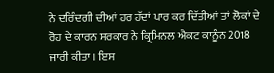ਨੇ ਦਰਿੰਦਗੀ ਦੀਆਂ ਹਰ ਹੱਦਾਂ ਪਾਰ ਕਰ ਦਿੱਤੀਆਂ ਤਾਂ ਲੋਕਾਂ ਦੇ ਰੋਹ ਦੇ ਕਾਰਨ ਸਰਕਾਰ ਨੇ ਕ੍ਰਿਮਿਨਲ ਐਕਟ ਕਾਨੂੰਨ 2018 ਜਾਰੀ ਕੀਤਾ । ਇਸ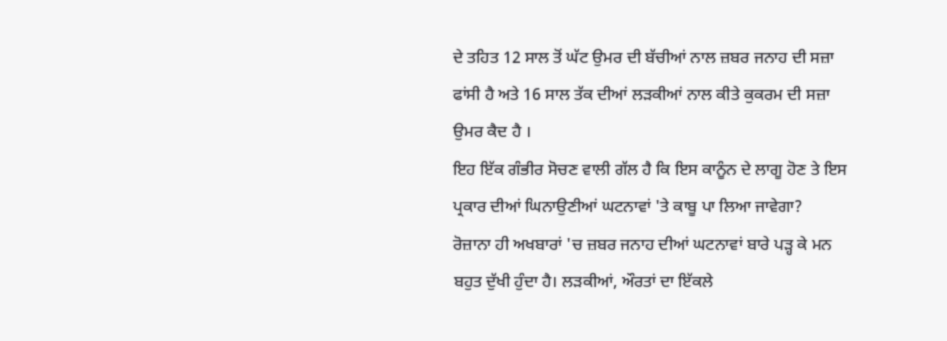ਦੇ ਤਹਿਤ 12 ਸਾਲ ਤੋਂ ਘੱਟ ਉਮਰ ਦੀ ਬੱਚੀਆਂ ਨਾਲ ਜ਼ਬਰ ਜਨਾਹ ਦੀ ਸਜ਼ਾ ਫਾਂਸੀ ਹੈ ਅਤੇ 16 ਸਾਲ ਤੱਕ ਦੀਆਂ ਲੜਕੀਆਂ ਨਾਲ ਕੀਤੇ ਕੁਕਰਮ ਦੀ ਸਜ਼ਾ ਉਮਰ ਕੈਦ ਹੈ ।
ਇਹ ਇੱਕ ਗੰਭੀਰ ਸੋਚਣ ਵਾਲੀ ਗੱਲ ਹੈ ਕਿ ਇਸ ਕਾਨੂੰਨ ਦੇ ਲਾਗੂ ਹੋਣ ਤੇ ਇਸ ਪ੍ਰਕਾਰ ਦੀਆਂ ਘਿਨਾਉਣੀਆਂ ਘਟਨਾਵਾਂ 'ਤੇ ਕਾਬੂ ਪਾ ਲਿਆ ਜਾਵੇਗਾ?
ਰੋਜ਼ਾਨਾ ਹੀ ਅਖਬਾਰਾਂ 'ਚ ਜ਼ਬਰ ਜਨਾਹ ਦੀਆਂ ਘਟਨਾਵਾਂ ਬਾਰੇ ਪੜ੍ਹ ਕੇ ਮਨ ਬਹੁਤ ਦੁੱਖੀ ਹੁੰਦਾ ਹੈ। ਲੜਕੀਆਂ, ਔਰਤਾਂ ਦਾ ਇੱਕਲੇ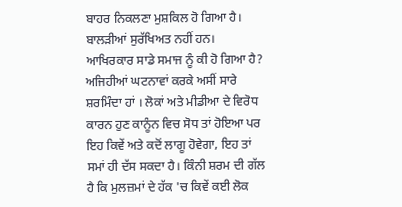ਬਾਹਰ ਨਿਕਲਣਾ ਮੁਸ਼ਕਿਲ ਹੋ ਗਿਆ ਹੈ। ਬਾਲੜੀਆਂ ਸੁਰੱਖਿਅਤ ਨਹੀਂ ਹਨ। ਆਖਿਰਕਾਰ ਸਾਡੇ ਸਮਾਜ ਨੂੰ ਕੀ ਹੋ ਗਿਆ ਹੈ? ਅਜਿਹੀਆਂ ਘਟਨਾਵਾਂ ਕਰਕੇ ਅਸੀਂ ਸਾਰੇ ਸ਼ਰਮਿੰਦਾ ਹਾਂ । ਲੋਕਾਂ ਅਤੇ ਮੀਡੀਆ ਦੇ ਵਿਰੋਧ ਕਾਰਨ ਹੁਣ ਕਾਨੂੰਨ ਵਿਚ ਸੋਧ ਤਾਂ ਹੋਇਆ ਪਰ ਇਹ ਕਿਵੇਂ ਅਤੇ ਕਦੋਂ ਲਾਗੂ ਹੋਵੇਗਾ, ਇਹ ਤਾਂ ਸਮਾਂ ਹੀ ਦੱਸ ਸਕਦਾ ਹੈ। ਕਿੰਨੀ ਸ਼ਰਮ ਦੀ ਗੱਲ ਹੈ ਕਿ ਮੁਲਜ਼ਮਾਂ ਦੇ ਹੱਕ 'ਚ ਕਿਵੇਂ ਕਈ ਲੋਕ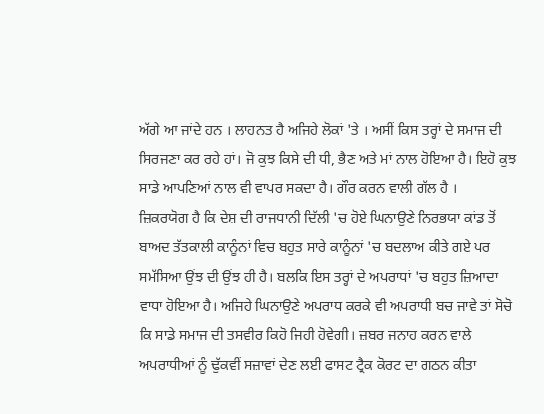ਅੱਗੇ ਆ ਜਾਂਦੇ ਹਨ । ਲਾਹਨਤ ਹੈ ਅਜਿਹੇ ਲੋਕਾਂ 'ਤੇ । ਅਸੀਂ ਕਿਸ ਤਰ੍ਹਾਂ ਦੇ ਸਮਾਜ ਦੀ ਸਿਰਜਣਾ ਕਰ ਰਹੇ ਹਾਂ। ਜੋ ਕੁਝ ਕਿਸੇ ਦੀ ਧੀ, ਭੈਣ ਅਤੇ ਮਾਂ ਨਾਲ ਹੋਇਆ ਹੈ। ਇਹੋ ਕੁਝ ਸਾਡੇ ਆਪਣਿਆਂ ਨਾਲ ਵੀ ਵਾਪਰ ਸਕਦਾ ਹੈ। ਗੌਰ ਕਰਨ ਵਾਲੀ ਗੱਲ ਹੈ ।
ਜ਼ਿਕਰਯੋਗ ਹੈ ਕਿ ਦੇਸ਼ ਦੀ ਰਾਜਧਾਨੀ ਦਿੱਲੀ 'ਚ ਹੋਏ ਘਿਨਾਉਣੇ ਨਿਰਭਯਾ ਕਾਂਡ ਤੋਂ ਬਾਅਦ ਤੱਤਕਾਲੀ ਕਾਨੂੰਨਾਂ ਵਿਚ ਬਹੁਤ ਸਾਰੇ ਕਾਨੂੰਨਾਂ 'ਚ ਬਦਲਾਅ ਕੀਤੇ ਗਏ ਪਰ ਸਮੱਸਿਆ ਉਂਝ ਦੀ ਉਂਝ ਹੀ ਹੈ। ਬਲਕਿ ਇਸ ਤਰ੍ਹਾਂ ਦੇ ਅਪਰਾਧਾਂ 'ਚ ਬਹੁਤ ਜ਼ਿਆਦਾ ਵਾਧਾ ਹੋਇਆ ਹੈ। ਅਜਿਹੇ ਘਿਨਾਉਣੇ ਅਪਰਾਧ ਕਰਕੇ ਵੀ ਅਪਰਾਧੀ ਬਚ ਜਾਵੇ ਤਾਂ ਸੋਚੋ ਕਿ ਸਾਡੇ ਸਮਾਜ ਦੀ ਤਸਵੀਰ ਕਿਹੋ ਜਿਹੀ ਹੋਵੇਗੀ। ਜ਼ਬਰ ਜਨਾਹ ਕਰਨ ਵਾਲੇ ਅਪਰਾਧੀਆਂ ਨੂੰ ਢੁੱਕਵੀਂ ਸਜ਼ਾਵਾਂ ਦੇਣ ਲਈ ਫਾਸਟ ਟ੍ਰੈਕ ਕੋਰਟ ਦਾ ਗਠਨ ਕੀਤਾ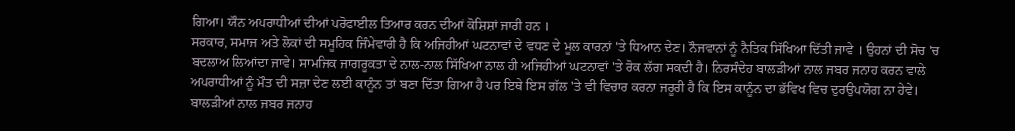ਗਿਆ। ਯੌਨ ਅਪਰਾਧੀਆਂ ਦੀਆਂ ਪਰੋਫਾਈਲ ਤਿਆਰ ਕਰਨ ਦੀਆਂ ਕੋਸ਼ਿਸ਼ਾਂ ਜਾਰੀ ਹਨ ।
ਸਰਕਾਰ, ਸਮਾਜ ਅਤੇ ਲੋਕਾਂ ਦੀ ਸਮੂਹਿਕ ਜਿੰਮੇਵਾਰੀ ਹੈ ਕਿ ਅਜਿਹੀਆਂ ਘਟਨਾਵਾਂ ਦੇ ਵਧਣ ਦੇ ਮੂਲ ਕਾਰਨਾਂ 'ਤੇ ਧਿਆਨ ਦੇਣ। ਨੌਜਵਾਨਾਂ ਨੂੰ ਨੈਤਿਕ ਸਿੱਖਿਆ ਦਿੱਤੀ ਜਾਵੇ । ਉਹਨਾਂ ਦੀ ਸੋਚ 'ਚ ਬਦਲਾਅ ਲਿਆਂਦਾ ਜਾਵੇ। ਸਾਮਜਿਕ ਜਾਗਰੂਕਤਾ ਦੇ ਨਾਲ-ਨਾਲ ਸਿੱਖਿਆ ਨਾਲ ਹੀ ਅਜਿਹੀਆਂ ਘਟਨਾਵਾਂ 'ਤੇ ਰੋਕ ਲੱਗ ਸਕਦੀ ਹੈ। ਨਿਰਸੰਦੇਹ ਬਾਲੜੀਆਂ ਨਾਲ ਜਬਰ ਜਨਾਹ ਕਰਨ ਵਾਲੇ ਅਪਰਾਧੀਆਂ ਨੂੰ ਮੌਤ ਦੀ ਸਜ਼ਾ ਦੇਣ ਲਈ ਕਾਨੂੰਨ ਤਾਂ ਬਣਾ ਦਿੱਤਾ ਗਿਆ ਹੈ ਪਰ ਇਥੇ ਇਸ ਗੱਲ 'ਤੇ ਵੀ ਵਿਚਾਰ ਕਰਨਾ ਜਰੂਰੀ ਹੈ ਕਿ ਇਸ ਕਾਨੂੰਨ ਦਾ ਭੱਵਿਖ ਵਿਚ ਦੁਰਉਪਯੋਗ ਨਾ ਹੇਵੇ। ਬਾਲੜੀਆਂ ਨਾਲ ਜਬਰ ਜਨਾਹ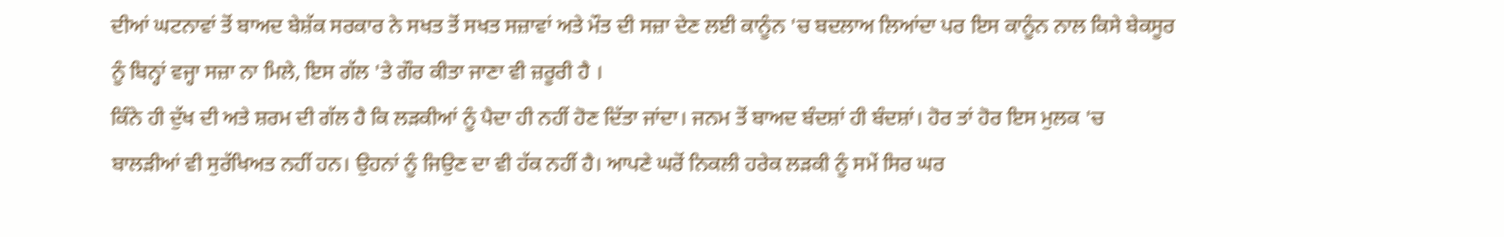ਦੀਆਂ ਘਟਨਾਵਾਂ ਤੋਂ ਬਾਅਦ ਬੇਸ਼ੱਕ ਸਰਕਾਰ ਨੇ ਸਖਤ ਤੋਂ ਸਖਤ ਸਜ਼ਾਵਾਂ ਅਤੇ ਮੌਤ ਦੀ ਸਜ਼ਾ ਦੇਣ ਲਈ ਕਾਨੂੰਨ 'ਚ ਬਦਲਾਅ ਲਿਆਂਦਾ ਪਰ ਇਸ ਕਾਨੂੰਨ ਨਾਲ ਕਿਸੇ ਬੇਕਸੂਰ ਨੂੰ ਬਿਨ੍ਹਾਂ ਵਜ੍ਹਾ ਸਜ਼ਾ ਨਾ ਮਿਲੇ, ਇਸ ਗੱਲ 'ਤੇ ਗੌਰ ਕੀਤਾ ਜਾਣਾ ਵੀ ਜ਼ਰੂਰੀ ਹੈ ।
ਕਿੰਨੇ ਹੀ ਦੁੱਖ ਦੀ ਅਤੇ ਸ਼ਰਮ ਦੀ ਗੱਲ ਹੈ ਕਿ ਲੜਕੀਆਂ ਨੂੰ ਪੈਦਾ ਹੀ ਨਹੀਂ ਹੋਣ ਦਿੱਤਾ ਜਾਂਦਾ। ਜਨਮ ਤੋਂ ਬਾਅਦ ਬੰਦਸ਼ਾਂ ਹੀ ਬੰਦਸ਼ਾਂ। ਹੋਰ ਤਾਂ ਹੋਰ ਇਸ ਮੁਲਕ 'ਚ ਬਾਲੜੀਆਂ ਵੀ ਸੁਰੱਖਿਅਤ ਨਹੀਂ ਹਨ। ਉਹਨਾਂ ਨੂੰ ਜਿਉਣ ਦਾ ਵੀ ਹੱਕ ਨਹੀਂ ਹੈ। ਆਪਣੇ ਘਰੋਂ ਨਿਕਲੀ ਹਰੇਕ ਲੜਕੀ ਨੂੰ ਸਮੇਂ ਸਿਰ ਘਰ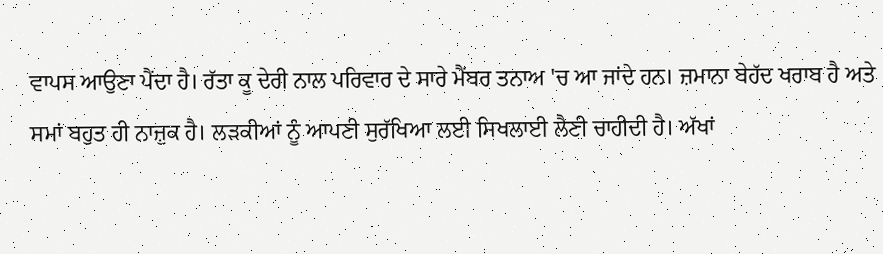ਵਾਪਸ ਆਉਣਾ ਪੈਂਦਾ ਹੈ। ਰੱਤਾ ਕੂ ਦੇਰੀ ਨਾਲ ਪਰਿਵਾਰ ਦੇ ਸਾਰੇ ਮੈਂਬਰ ਤਨਾਅ 'ਚ ਆ ਜਾਂਦੇ ਹਨ। ਜ਼ਮਾਨਾ ਬੇਹੱਦ ਖਰਾਬ ਹੈ ਅਤੇ ਸਮਾਂ ਬਹੁਤ ਹੀ ਨਾਜ਼ੁਕ ਹੈ। ਲੜਕੀਆਂ ਨੂੰ ਆਪਣੀ ਸੁਰੱਖਿਆ ਲਈ ਸਿਖਲਾਈ ਲੈਣੀ ਚਾਹੀਦੀ ਹੈ। ਅੱਖਾਂ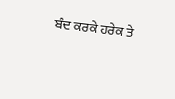ਬੰਦ ਕਰਕੇ ਹਰੇਕ ਤੇ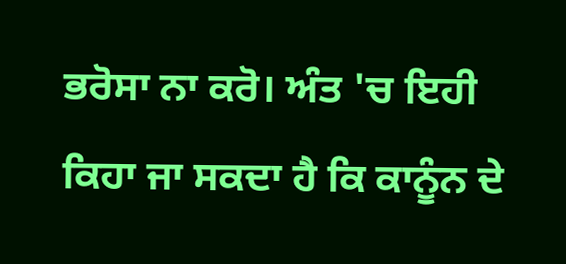ਭਰੋਸਾ ਨਾ ਕਰੋ। ਅੰਤ 'ਚ ਇਹੀ ਕਿਹਾ ਜਾ ਸਕਦਾ ਹੈ ਕਿ ਕਾਨੂੰਨ ਦੇ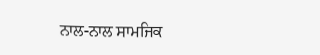ਨਾਲ-ਨਾਲ ਸਾਮਜਿਕ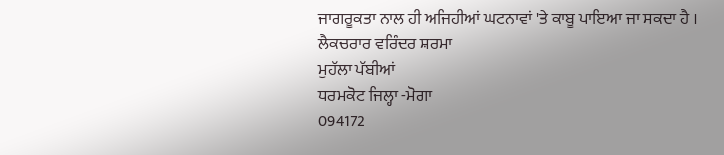ਜਾਗਰੂਕਤਾ ਨਾਲ ਹੀ ਅਜਿਹੀਆਂ ਘਟਨਾਵਾਂ 'ਤੇ ਕਾਬੂ ਪਾਇਆ ਜਾ ਸਕਦਾ ਹੈ ।
ਲੈਕਚਰਾਰ ਵਰਿੰਦਰ ਸ਼ਰਮਾ
ਮੁਹੱਲਾ ਪੱਬੀਆਂ
ਧਰਮਕੋਟ ਜਿਲ੍ਹਾ -ਮੋਗਾ
094172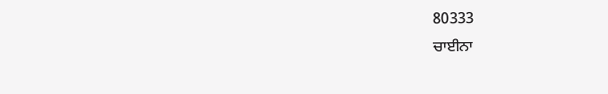80333
ਚਾਈਨਾ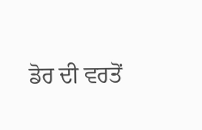ਡੋਰ ਦੀ ਵਰਤੋਂ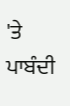'ਤੇ ਪਾਬੰਦੀ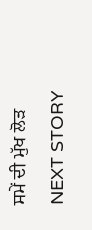ਸਮੇਂ ਦੀ ਮੁੱਖ ਲੋੜ
NEXT STORY